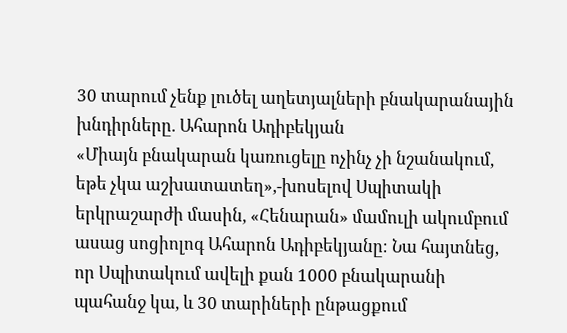30 տարում չենք լուծել աղետյալների բնակարանային խնդիրները. Ահարոն Ադիբեկյան
«Միայն բնակարան կառուցելը ոչինչ չի նշանակում, եթե չկա աշխատատեղ»,-խոսելով Սպիտակի երկրաշարժի մասին, «Հենարան» մամուլի ակումբում ասաց սոցիոլոգ Ահարոն Ադիբեկյանը։ Նա հայտնեց, որ Սպիտակում ավելի քան 1000 բնակարանի պահանջ կա, և 30 տարիների ընթացքում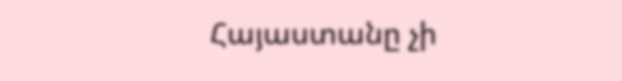Հայաստանը չի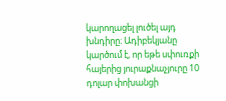կարողացել լուծել այդ խնդիրը։ Ադիբեկյանը կարծում է, որ եթե սփուռքի հայերից յուրաքնաչյուրը 10 դոլար փոխանցի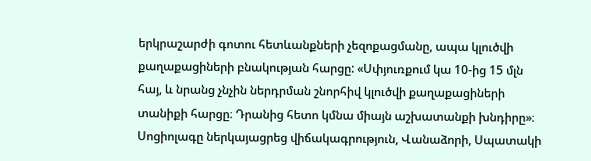երկրաշարժի գոտու հետևանքների չեզոքացմանը, ապա կլուծվի քաղաքացիների բնակության հարցը: «Սփյուռքում կա 10-ից 15 մլն հայ, և նրանց չնչին ներդրման շնորհիվ կլուծվի քաղաքացիների տանիքի հարցը։ Դրանից հետո կմնա միայն աշխատանքի խնդիրը»։ Սոցիոլագը ներկայացրեց վիճակագրություն, Վանաձորի, Սպատակի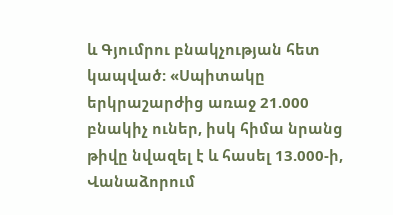և Գյումրու բնակչության հետ կապված: «Սպիտակը երկրաշարժից առաջ 21.000 բնակիչ ուներ, իսկ հիմա նրանց թիվը նվազել է և հասել 13.000-ի, Վանաձորում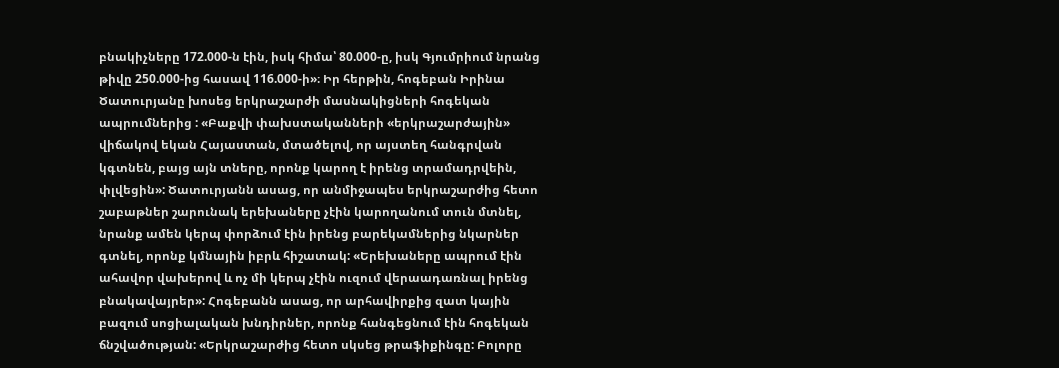բնակիչները 172.000-ն էին, իսկ հիմա՝ 80.000-ը, իսկ Գյումրիում նրանց թիվը 250.000-ից հասավ 116.000-ի»։ Իր հերթին, հոգեբան Իրինա Ծատուրյանը խոսեց երկրաշարժի մասնակիցների հոգեկան ապրումներից : «Բաքվի փախստականների «երկրաշարժային» վիճակով եկան Հայաստան, մտածելով, որ այստեղ հանգրվան կգտնեն, բայց այն տները, որոնք կարող է իրենց տրամադրվեին, փլվեցին»: Ծատուրյանն ասաց, որ անմիջապես երկրաշարժից հետո շաբաթներ շարունակ երեխաները չէին կարողանում տուն մտնել, նրանք ամեն կերպ փորձում էին իրենց բարեկամներից նկարներ գտնել, որոնք կմնային իբրև հիշատակ: «Երեխաները ապրում էին ահավոր վախերով և ոչ մի կերպ չէին ուզում վերաադառնալ իրենց բնակավայրեր»: Հոգեբանն ասաց, որ արհավիրքից զատ կային բազում սոցիալական խնդիրներ, որոնք հանգեցնում էին հոգեկան ճնշվածության: «Երկրաշարժից հետո սկսեց թրաֆիքինգը: Բոլորը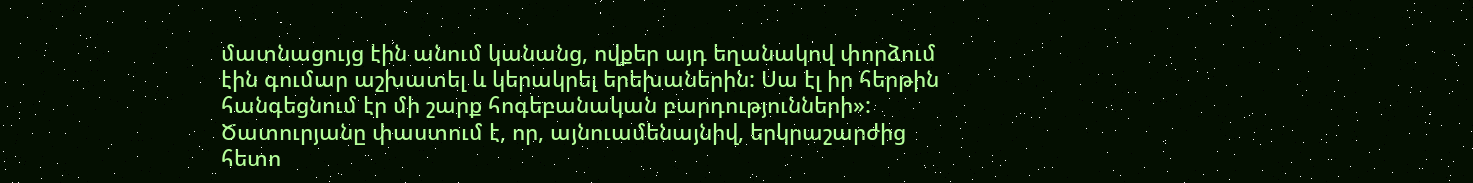մատնացույց էին անում կանանց, ովքեր այդ եղանակով փորձում էին գումար աշխատել և կերակրել երեխաներին: Սա էլ իր հերթին հանգեցնում էր մի շարք հոգեբանական բարդությունների»: Ծատուրյանը փաստում է, որ, այնուամենայնիվ, երկրաշարժից հետո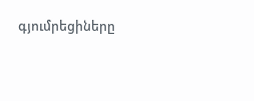գյումրեցիները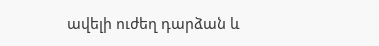ավելի ուժեղ դարձան և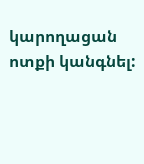կարողացան ոտքի կանգնել: